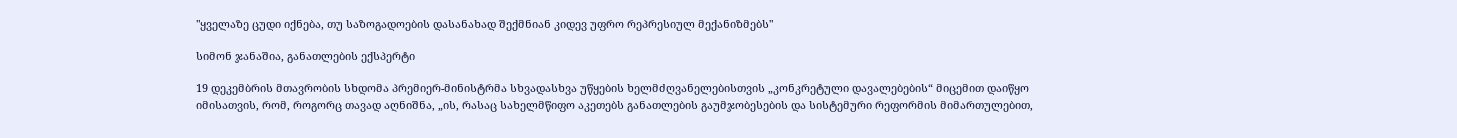"ყველაზე ცუდი იქნება, თუ საზოგადოების დასანახად შექმნიან კიდევ უფრო რეპრესიულ მექანიზმებს"

სიმონ ჯანაშია, განათლების ექსპერტი

19 დეკემბრის მთავრობის სხდომა პრემიერ-მინისტრმა სხვადასხვა უწყების ხელმძღვანელებისთვის „კონკრეტული დავალებების“ მიცემით დაიწყო იმისათვის, რომ, როგორც თავად აღნიშნა, „ის, რასაც სახელმწიფო აკეთებს განათლების გაუმჯობესების და სისტემური რეფორმის მიმართულებით,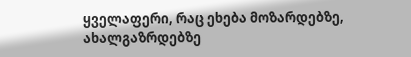ყველაფერი, რაც ეხება მოზარდებზე, ახალგაზრდებზე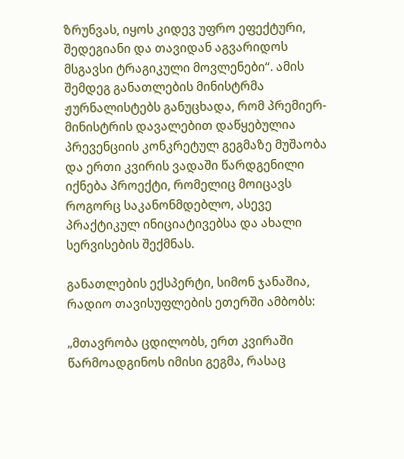ზრუნვას, იყოს კიდევ უფრო ეფექტური, შედეგიანი და თავიდან აგვარიდოს მსგავსი ტრაგიკული მოვლენები“. ამის შემდეგ განათლების მინისტრმა ჟურნალისტებს განუცხადა, რომ პრემიერ-მინისტრის დავალებით დაწყებულია პრევენციის კონკრეტულ გეგმაზე მუშაობა და ერთი კვირის ვადაში წარდგენილი იქნება პროექტი, რომელიც მოიცავს როგორც საკანონმდებლო, ასევე პრაქტიკულ ინიციატივებსა და ახალი სერვისების შექმნას.

განათლების ექსპერტი, სიმონ ჯანაშია, რადიო თავისუფლების ეთერში ამბობს:

„მთავრობა ცდილობს, ერთ კვირაში წარმოადგინოს იმისი გეგმა, რასაც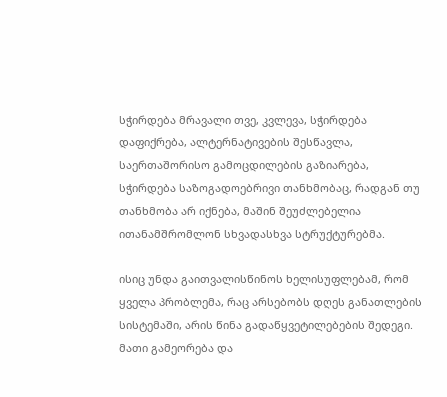სჭირდება მრავალი თვე, კვლევა, სჭირდება დაფიქრება, ალტერნატივების შესწავლა, საერთაშორისო გამოცდილების გაზიარება, სჭირდება საზოგადოებრივი თანხმობაც, რადგან თუ თანხმობა არ იქნება, მაშინ შეუძლებელია ითანამშრომლონ სხვადასხვა სტრუქტურებმა.

ისიც უნდა გაითვალისწინოს ხელისუფლებამ, რომ ყველა პრობლემა, რაც არსებობს დღეს განათლების სისტემაში, არის წინა გადაწყვეტილებების შედეგი. მათი გამეორება და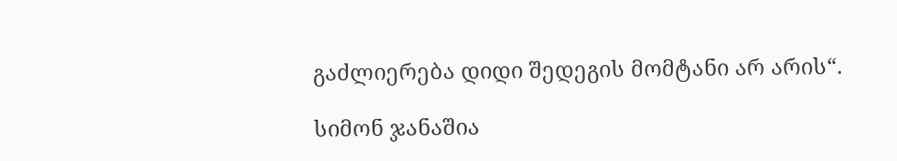გაძლიერება დიდი შედეგის მომტანი არ არის“.

სიმონ ჯანაშია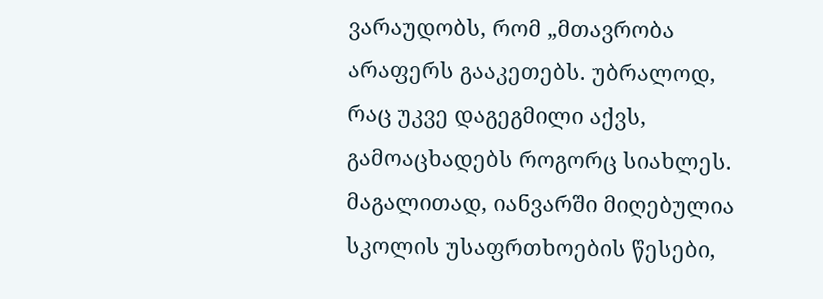ვარაუდობს, რომ „მთავრობა არაფერს გააკეთებს. უბრალოდ, რაც უკვე დაგეგმილი აქვს, გამოაცხადებს როგორც სიახლეს. მაგალითად, იანვარში მიღებულია სკოლის უსაფრთხოების წესები,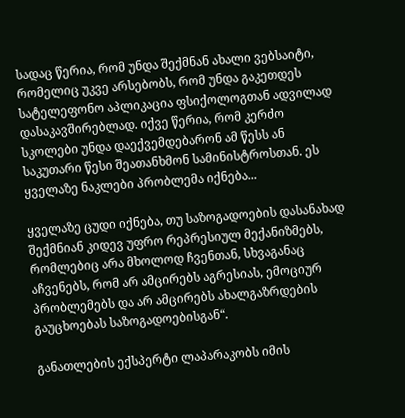სადაც წერია, რომ უნდა შექმნან ახალი ვებსაიტი, რომელიც უკვე არსებობს, რომ უნდა გაკეთდეს სატელეფონო აპლიკაცია ფსიქოლოგთან ადვილად დასაკავშირებლად. იქვე წერია, რომ კერძო სკოლები უნდა დაექვემდებარონ ამ წესს ან საკუთარი წესი შეათანხმონ სამინისტროსთან. ეს ყველაზე ნაკლები პრობლემა იქნება...

ყველაზე ცუდი იქნება, თუ საზოგადოების დასანახად შექმნიან კიდევ უფრო რეპრესიულ მექანიზმებს, რომლებიც არა მხოლოდ ჩვენთან, სხვაგანაც აჩვენებს, რომ არ ამცირებს აგრესიას, ემოციურ პრობლემებს და არ ამცირებს ახალგაზრდების გაუცხოებას საზოგადოებისგან“.

განათლების ექსპერტი ლაპარაკობს იმის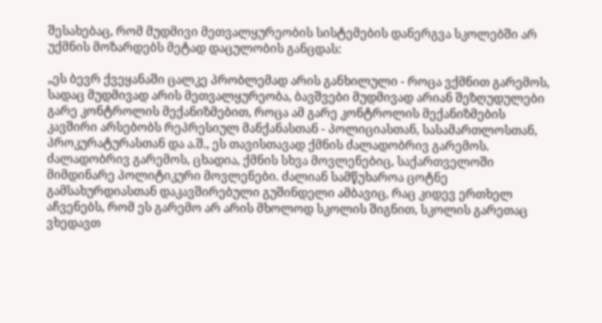შესახებაც, რომ მუდმივი მეთვალყურეობის სისტემების დანერგვა სკოლებში არ უქმნის მოზარდებს მეტად დაცულობის განცდას:

„ეს ბევრ ქვეყანაში ცალკე პრობლემად არის განხილული - როცა ვქმნით გარემოს, სადაც მუდმივად არის მეთვალყურეობა, ბავშვები მუდმივად არიან შეზღუდულები გარე კონტროლის მექანიზმებით, როცა ამ გარე კონტროლის მექანიზმების კავშირი არსებობს რეპრესიულ მანქანასთან - პოლიციასთან, სასამართლოსთან, პროკურატურასთან და ა.შ., ეს თავისთავად ქმნის ძალადობრივ გარემოს. ძალადობრივ გარემოს, ცხადია, ქმნის სხვა მოვლენებიც, საქართველოში მიმდინარე პოლიტიკური მოვლენები. ძალიან სამწუხაროა ცოტნე გამსახურდიასთან დაკავშირებული გუშინდელი ამბავიც, რაც კიდევ ერთხელ აჩვენებს, რომ ეს გარემო არ არის მხოლოდ სკოლის შიგნით, სკოლის გარეთაც ვხედავთ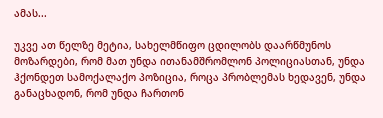ამას...

უკვე ათ წელზე მეტია, სახელმწიფო ცდილობს დაარწმუნოს მოზარდები, რომ მათ უნდა ითანამშრომლონ პოლიციასთან, უნდა ჰქონდეთ სამოქალაქო პოზიცია, როცა პრობლემას ხედავენ, უნდა განაცხადონ, რომ უნდა ჩართონ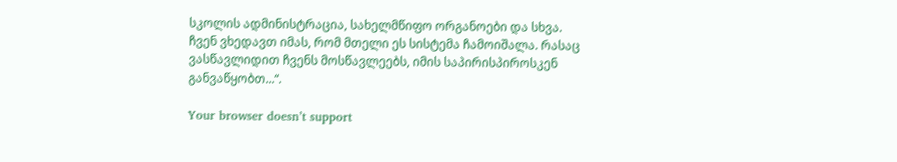სკოლის ადმინისტრაცია, სახელმწიფო ორგანოები და სხვა. ჩვენ ვხედავთ იმას, რომ მთელი ეს სისტემა ჩამოიშალა. რასაც ვასწავლიდით ჩვენს მოსწავლეებს, იმის საპირისპიროსკენ განვაწყობთ...“.

Your browser doesn’t support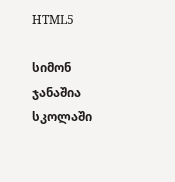HTML5

სიმონ ჯანაშია სკოლაში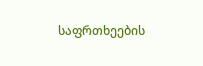საფრთხეების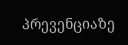პრევენციაზე